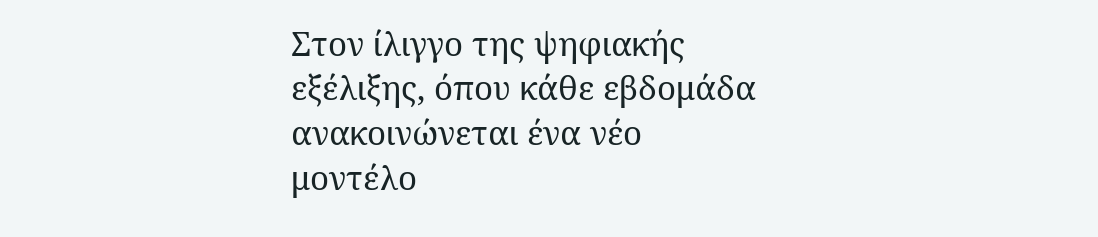Στον ίλιγγο της ψηφιακής εξέλιξης, όπου κάθε εβδομάδα ανακοινώνεται ένα νέο μοντέλο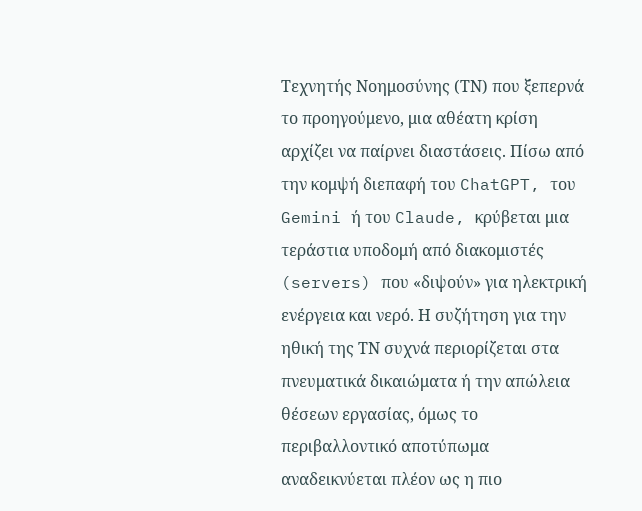Τεχνητής Νοημοσύνης (ΤΝ) που ξεπερνά το προηγούμενο, μια αθέατη κρίση αρχίζει να παίρνει διαστάσεις. Πίσω από την κομψή διεπαφή του ChatGPT, του Gemini ή του Claude, κρύβεται μια τεράστια υποδομή από διακομιστές (servers) που «διψούν» για ηλεκτρική ενέργεια και νερό. Η συζήτηση για την ηθική της ΤΝ συχνά περιορίζεται στα πνευματικά δικαιώματα ή την απώλεια θέσεων εργασίας, όμως το περιβαλλοντικό αποτύπωμα αναδεικνύεται πλέον ως η πιο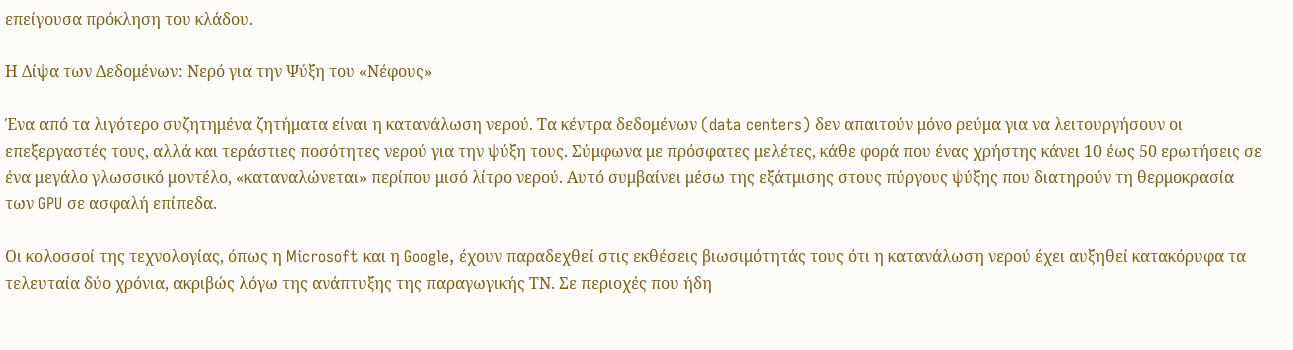επείγουσα πρόκληση του κλάδου.

Η Δίψα των Δεδομένων: Νερό για την Ψύξη του «Νέφους»

Ένα από τα λιγότερο συζητημένα ζητήματα είναι η κατανάλωση νερού. Τα κέντρα δεδομένων (data centers) δεν απαιτούν μόνο ρεύμα για να λειτουργήσουν οι επεξεργαστές τους, αλλά και τεράστιες ποσότητες νερού για την ψύξη τους. Σύμφωνα με πρόσφατες μελέτες, κάθε φορά που ένας χρήστης κάνει 10 έως 50 ερωτήσεις σε ένα μεγάλο γλωσσικό μοντέλο, «καταναλώνεται» περίπου μισό λίτρο νερού. Αυτό συμβαίνει μέσω της εξάτμισης στους πύργους ψύξης που διατηρούν τη θερμοκρασία των GPU σε ασφαλή επίπεδα.

Οι κολοσσοί της τεχνολογίας, όπως η Microsoft και η Google, έχουν παραδεχθεί στις εκθέσεις βιωσιμότητάς τους ότι η κατανάλωση νερού έχει αυξηθεί κατακόρυφα τα τελευταία δύο χρόνια, ακριβώς λόγω της ανάπτυξης της παραγωγικής ΤΝ. Σε περιοχές που ήδη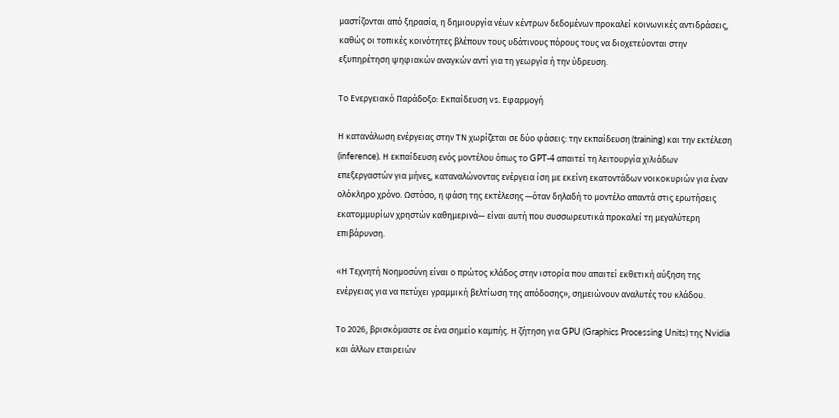μαστίζονται από ξηρασία, η δημιουργία νέων κέντρων δεδομένων προκαλεί κοινωνικές αντιδράσεις, καθώς οι τοπικές κοινότητες βλέπουν τους υδάτινους πόρους τους να διοχετεύονται στην εξυπηρέτηση ψηφιακών αναγκών αντί για τη γεωργία ή την ύδρευση.

Το Ενεργειακό Παράδοξο: Εκπαίδευση vs. Εφαρμογή

Η κατανάλωση ενέργειας στην ΤΝ χωρίζεται σε δύο φάσεις: την εκπαίδευση (training) και την εκτέλεση (inference). Η εκπαίδευση ενός μοντέλου όπως το GPT-4 απαιτεί τη λειτουργία χιλιάδων επεξεργαστών για μήνες, καταναλώνοντας ενέργεια ίση με εκείνη εκατοντάδων νοικοκυριών για έναν ολόκληρο χρόνο. Ωστόσο, η φάση της εκτέλεσης —όταν δηλαδή το μοντέλο απαντά στις ερωτήσεις εκατομμυρίων χρηστών καθημερινά— είναι αυτή που συσσωρευτικά προκαλεί τη μεγαλύτερη επιβάρυνση.

«Η Τεχνητή Νοημοσύνη είναι ο πρώτος κλάδος στην ιστορία που απαιτεί εκθετική αύξηση της ενέργειας για να πετύχει γραμμική βελτίωση της απόδοσης», σημειώνουν αναλυτές του κλάδου.

Το 2026, βρισκόμαστε σε ένα σημείο καμπής. Η ζήτηση για GPU (Graphics Processing Units) της Nvidia και άλλων εταιρειών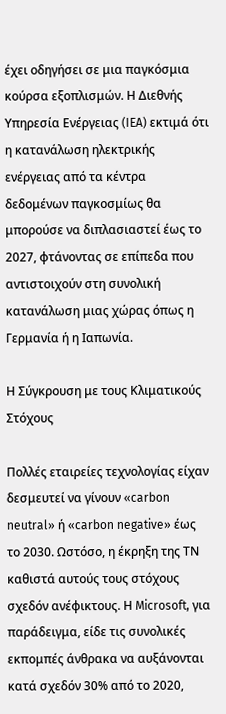έχει οδηγήσει σε μια παγκόσμια κούρσα εξοπλισμών. Η Διεθνής Υπηρεσία Ενέργειας (IEA) εκτιμά ότι η κατανάλωση ηλεκτρικής ενέργειας από τα κέντρα δεδομένων παγκοσμίως θα μπορούσε να διπλασιαστεί έως το 2027, φτάνοντας σε επίπεδα που αντιστοιχούν στη συνολική κατανάλωση μιας χώρας όπως η Γερμανία ή η Ιαπωνία.

Η Σύγκρουση με τους Κλιματικούς Στόχους

Πολλές εταιρείες τεχνολογίας είχαν δεσμευτεί να γίνουν «carbon neutral» ή «carbon negative» έως το 2030. Ωστόσο, η έκρηξη της ΤΝ καθιστά αυτούς τους στόχους σχεδόν ανέφικτους. Η Microsoft, για παράδειγμα, είδε τις συνολικές εκπομπές άνθρακα να αυξάνονται κατά σχεδόν 30% από το 2020,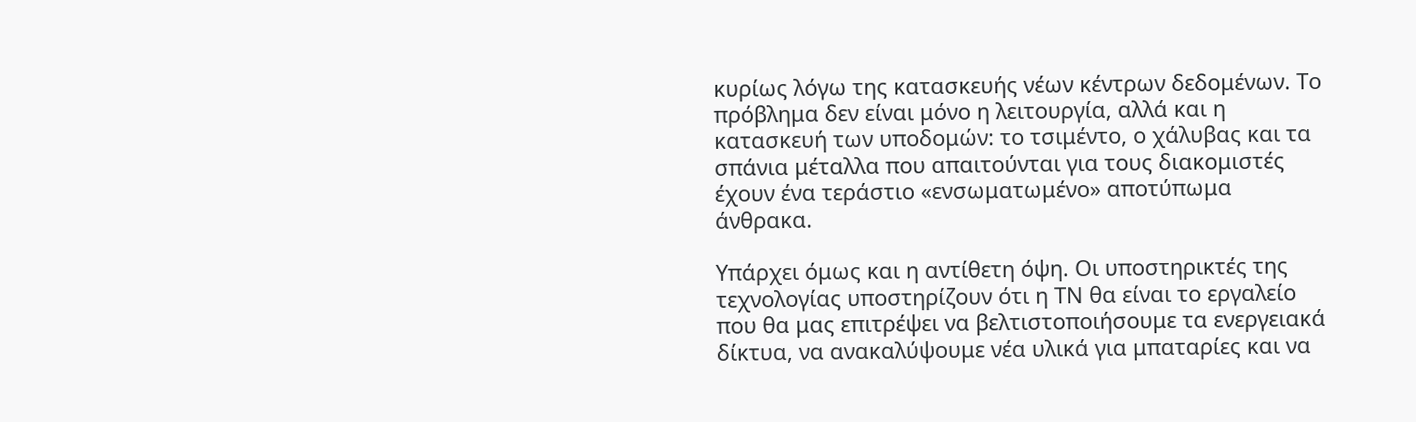κυρίως λόγω της κατασκευής νέων κέντρων δεδομένων. Το πρόβλημα δεν είναι μόνο η λειτουργία, αλλά και η κατασκευή των υποδομών: το τσιμέντο, ο χάλυβας και τα σπάνια μέταλλα που απαιτούνται για τους διακομιστές έχουν ένα τεράστιο «ενσωματωμένο» αποτύπωμα άνθρακα.

Υπάρχει όμως και η αντίθετη όψη. Οι υποστηρικτές της τεχνολογίας υποστηρίζουν ότι η ΤΝ θα είναι το εργαλείο που θα μας επιτρέψει να βελτιστοποιήσουμε τα ενεργειακά δίκτυα, να ανακαλύψουμε νέα υλικά για μπαταρίες και να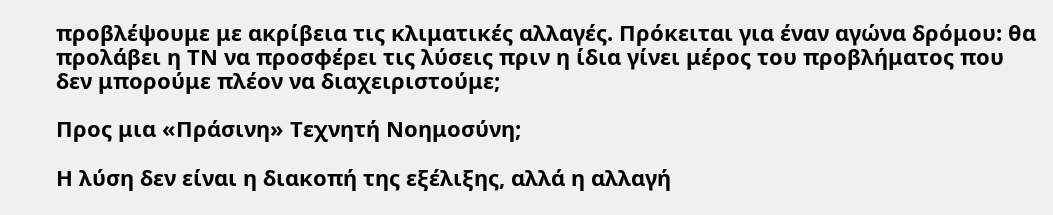προβλέψουμε με ακρίβεια τις κλιματικές αλλαγές. Πρόκειται για έναν αγώνα δρόμου: θα προλάβει η ΤΝ να προσφέρει τις λύσεις πριν η ίδια γίνει μέρος του προβλήματος που δεν μπορούμε πλέον να διαχειριστούμε;

Προς μια «Πράσινη» Τεχνητή Νοημοσύνη;

Η λύση δεν είναι η διακοπή της εξέλιξης, αλλά η αλλαγή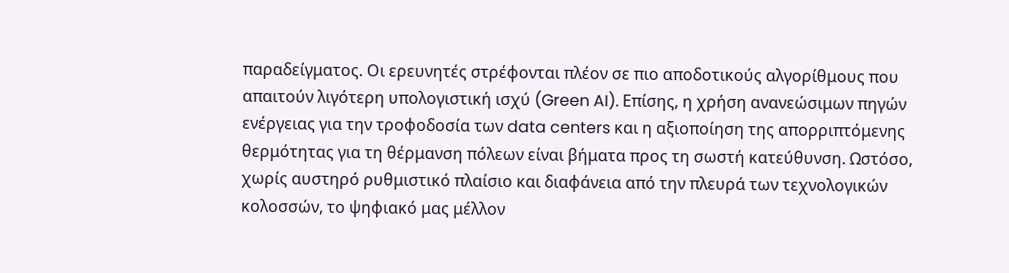παραδείγματος. Οι ερευνητές στρέφονται πλέον σε πιο αποδοτικούς αλγορίθμους που απαιτούν λιγότερη υπολογιστική ισχύ (Green AI). Επίσης, η χρήση ανανεώσιμων πηγών ενέργειας για την τροφοδοσία των data centers και η αξιοποίηση της απορριπτόμενης θερμότητας για τη θέρμανση πόλεων είναι βήματα προς τη σωστή κατεύθυνση. Ωστόσο, χωρίς αυστηρό ρυθμιστικό πλαίσιο και διαφάνεια από την πλευρά των τεχνολογικών κολοσσών, το ψηφιακό μας μέλλον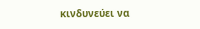κινδυνεύει να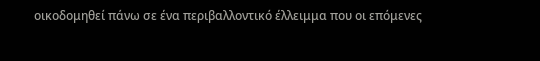οικοδομηθεί πάνω σε ένα περιβαλλοντικό έλλειμμα που οι επόμενες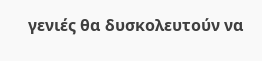γενιές θα δυσκολευτούν να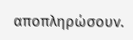αποπληρώσουν.